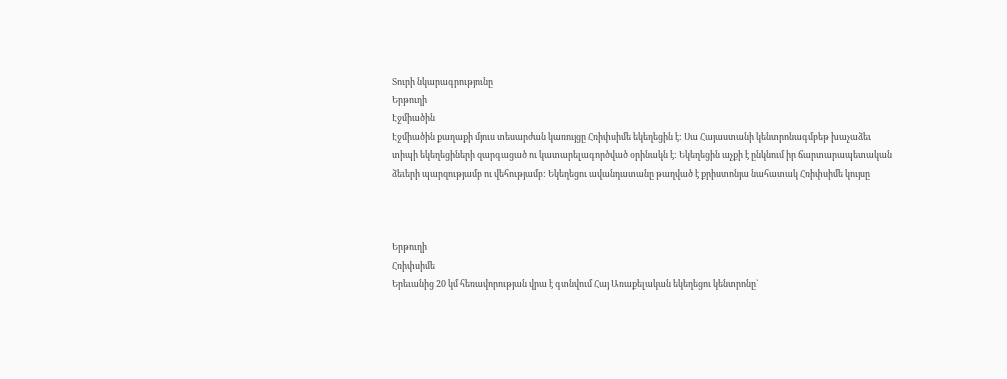Տուրի նկարագրությունը
Երթուղի
Էջմիածին
Էջմիածին քաղաքի մյուս տեսարժան կառույցը Հռիփսիմե եկեղեցին է: Սա Հայաստանի կենտրոնագմբեթ խաչաձեւ տիպի եկեղեցիների զարգացած ու կատարելագործված օրինակն է: Եկեղեցին աչքի է ընկնում իր ճարտարապետական ձեւերի պարզությամբ ու վեհությամբ: Եկեղեցու ավանդատանը թաղված է քրիստոնյա նահատակ Հռիփսիմե կույսը



Երթուղի
Հռիփսիմե
Երեւանից 20 կմ հեռավորության վրա է գտնվում Հայ Առաքելական եկեղեցու կենտրոնը`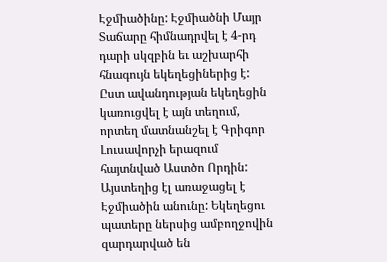Էջմիածինը: Էջմիածնի Մայր Տաճարը հիմնադրվել է 4-րդ դարի սկզբին եւ աշխարհի հնագույն եկեղեցիներից է: Ըստ ավանդության եկեղեցին կառուցվել է այն տեղում, որտեղ մատնանշել է Գրիգոր Լուսավորչի երազում հայտնված Աստծո Որդին: Այստեղից էլ առաջացել է Էջմիածին անունը: Եկեղեցու պատերը ներսից ամբողջովին զարդարված են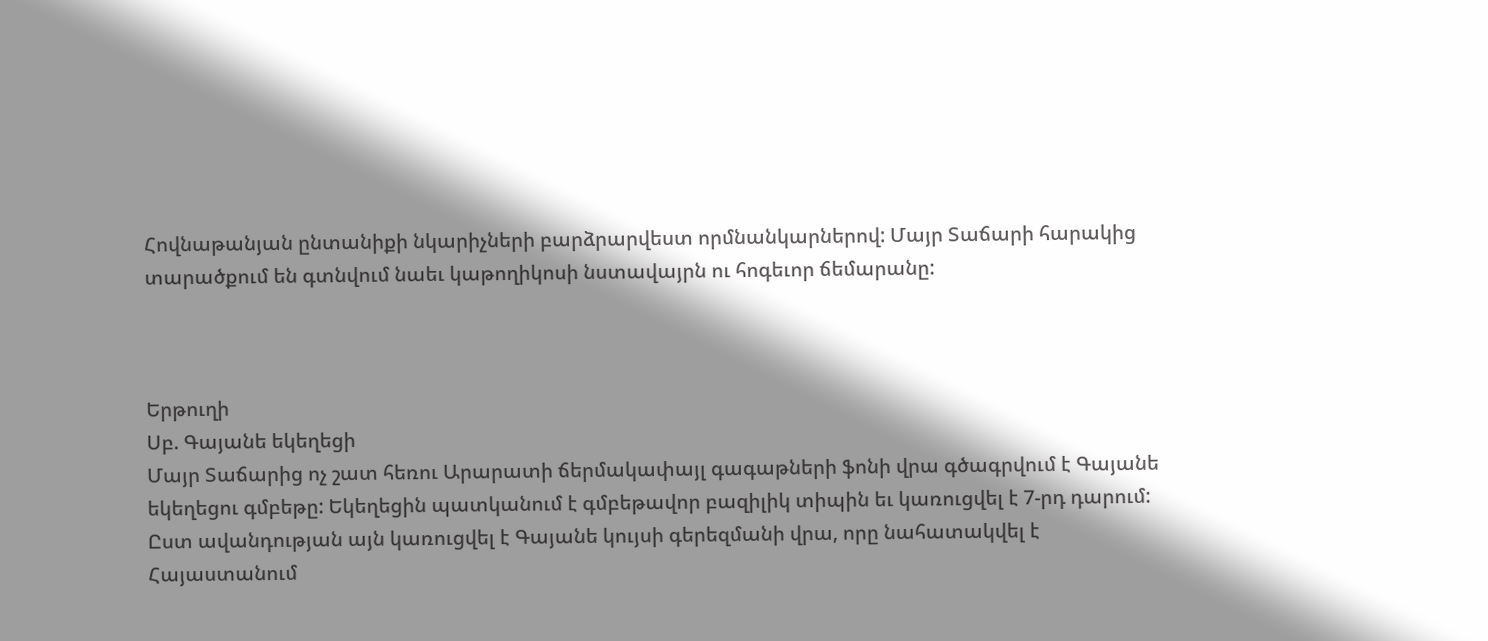Հովնաթանյան ընտանիքի նկարիչների բարձրարվեստ որմնանկարներով: Մայր Տաճարի հարակից տարածքում են գտնվում նաեւ կաթողիկոսի նստավայրն ու հոգեւոր ճեմարանը:



Երթուղի
Սբ. Գայանե եկեղեցի
Մայր Տաճարից ոչ շատ հեռու Արարատի ճերմակափայլ գագաթների ֆոնի վրա գծագրվում է Գայանե եկեղեցու գմբեթը: Եկեղեցին պատկանում է գմբեթավոր բազիլիկ տիպին եւ կառուցվել է 7-րդ դարում: Ըստ ավանդության այն կառուցվել է Գայանե կույսի գերեզմանի վրա, որը նահատակվել է Հայաստանում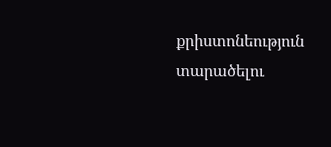քրիստոնեություն տարածելու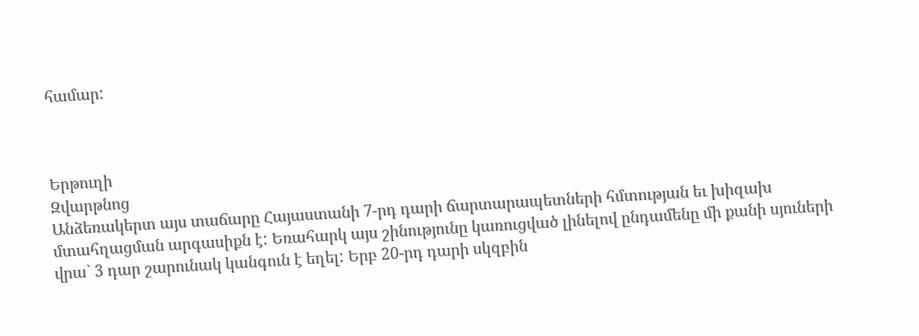համար:



Երթուղի
Զվարթնոց
Անձեռակերտ այս տաճարը Հայաստանի 7-րդ դարի ճարտարապետների հմտության եւ խիզախ մտահղացման արգասիքն է: Եռահարկ այս շինությունը կառուցված լինելով ընդամենը մի քանի սյուների վրա` 3 դար շարունակ կանգուն է եղել: Երբ 20-րդ դարի սկզբին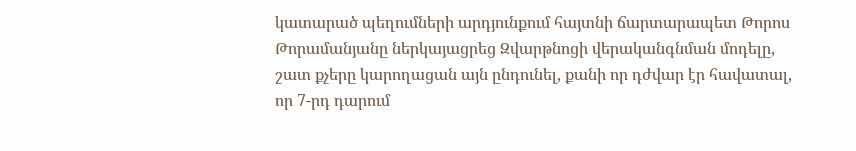կատարած պեղումների արդյունքում հայտնի ճարտարապետ Թորոս Թորամանյանը ներկայացրեց Զվարթնոցի վերականգնման մոդելը, շատ քչերը կարողացան այն ընդունել, քանի որ դժվար էր հավատալ, որ 7-րդ դարում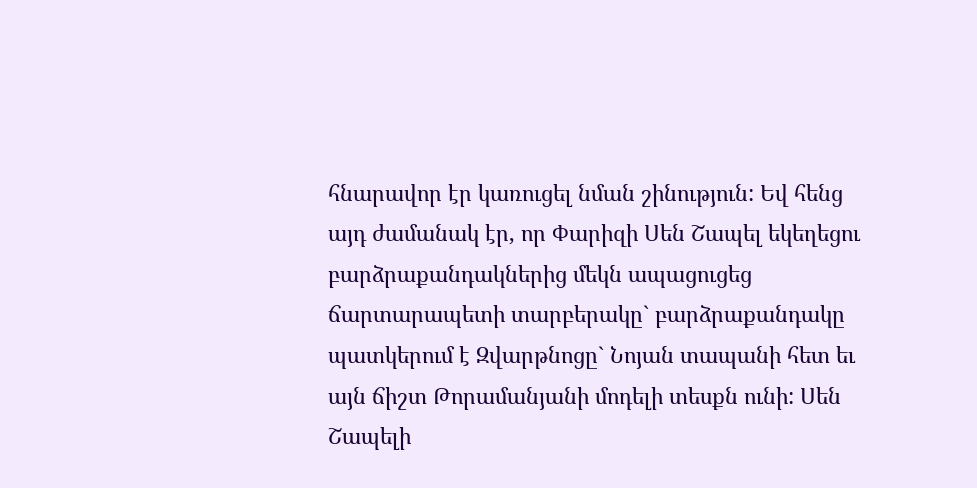հնարավոր էր կառուցել նման շինություն: Եվ հենց այդ ժամանակ էր, որ Փարիզի Սեն Շապել եկեղեցու բարձրաքանդակներից մեկն ապացուցեց ճարտարապետի տարբերակը` բարձրաքանդակը պատկերում է Զվարթնոցը` Նոյան տապանի հետ եւ այն ճիշտ Թորամանյանի մոդելի տեսքն ունի: Սեն Շապելի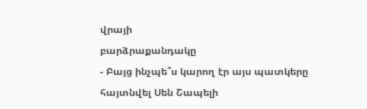վրայի
բարձրաքանդակը
- Բայց ինչպե՞ս կարող էր այս պատկերը հայտնվել Սեն Շապելի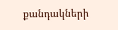քանդակների